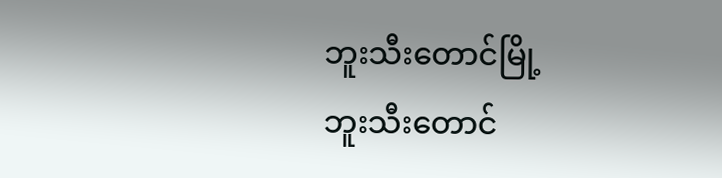ဘူးသီးတောင်မြို့
ဘူးသီးတောင်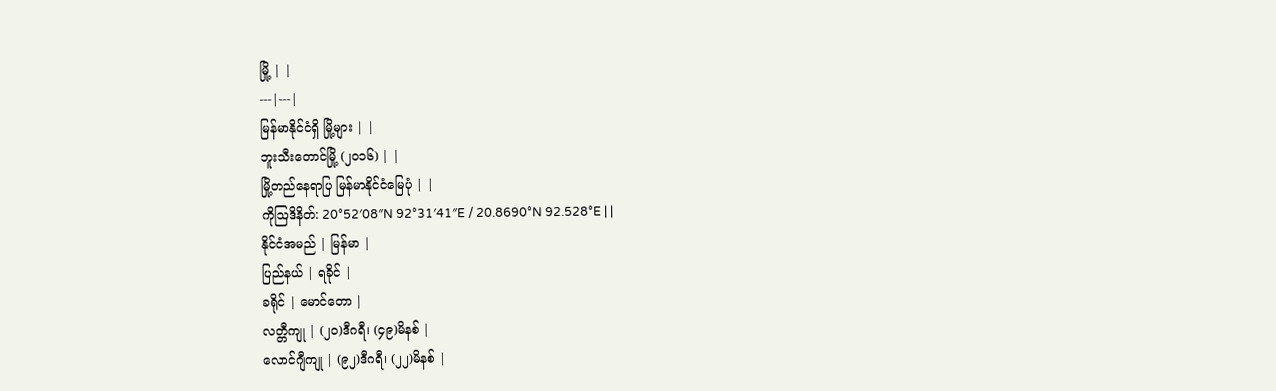မြို့ | |
---|---|
မြန်မာနိုင်ငံရှိ မြို့များ | |
ဘူးသီးတောင်မြို့ (၂၀၁၆) | |
မြို့တည်နေရာပြ မြန်မာနိုင်ငံမြေပုံ | |
ကိုဩဒိနိတ်: 20°52′08″N 92°31′41″E / 20.8690°N 92.528°E | |
နိုင်ငံအမည် | မြန်မာ |
ပြည်နယ် | ရခိုင် |
ခရိုင် | မောင်တော |
လတ္တီကျု | (၂၀)ဒီဂရီ၊ (၄၉)မိနစ် |
လောင်ဂျီကျု | (၉၂)ဒီဂရီ၊ (၂၂)မိနစ် |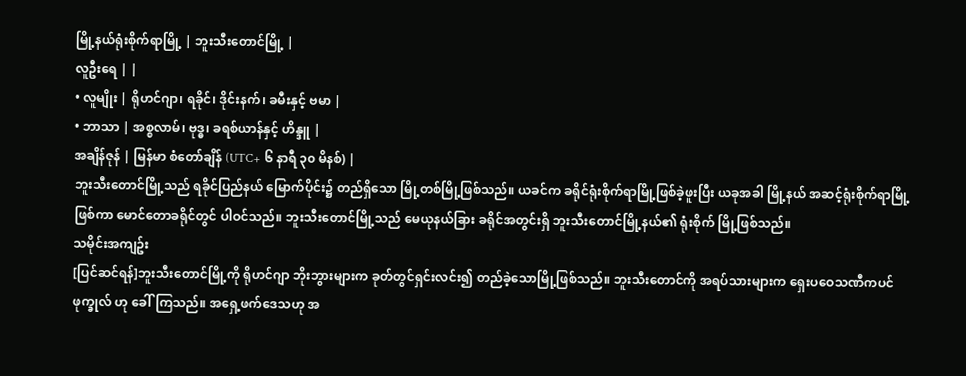မြို့နယ်ရုံးစိုက်ရာမြို့ | ဘူးသီးတောင်မြို့ |
လူဦးရေ | |
• လူမျိုး | ရိုဟင်ဂျာ၊ ရခိုင်၊ ဒိုင်းနက်၊ ခမီးနှင့် ဗမာ |
• ဘာသာ | အစ္စလာမ်၊ ဗုဒ္ဓ၊ ခရစ်ယာန်နှင့် ဟိန္ဒူ |
အချိန်ဇုန် | မြန်မာ စံတော်ချိန် (UTC+ ၆ နာရီ ၃၀ မိနစ်) |
ဘူးသီးတောင်မြို့သည် ရခိုင်ပြည်နယ် မြောက်ပိုင်း၌ တည်ရှိသော မြို့တစ်မြို့ဖြစ်သည်။ ယခင်က ခရိုင်ရုံးစိုက်ရာမြို့ဖြစ်ခဲ့ဖူးပြီး ယခုအခါ မြို့နယ် အဆင့်ရုံးစိုက်ရာမြို့ဖြစ်ကာ မောင်တောခရိုင်တွင် ပါဝင်သည်။ ဘူးသီးတောင်မြို့သည် မေယုနယ်ခြား ခရိုင်အတွင်းရှိ ဘူးသီးတောင်မြို့နယ်၏ ရုံးစိုက် မြို့ဖြစ်သည်။
သမိုင်းအကျဥ်း
[ပြင်ဆင်ရန်]ဘူးသီးတောင်မြို့ကို ရိုဟင်ဂျာ ဘိုးဘွားများက ခုတ်တွင်ရှင်းလင်း၍ တည်ခဲ့သောမြို့ဖြစ်သည်။ ဘူးသီးတောင်ကို အရပ်သားများက ရှေးပဝေသဏီကပင် ဖုက္ခုလ် ဟု ခေါ်ကြသည်။ အရှေ့ဖက်ဒေသဟု အ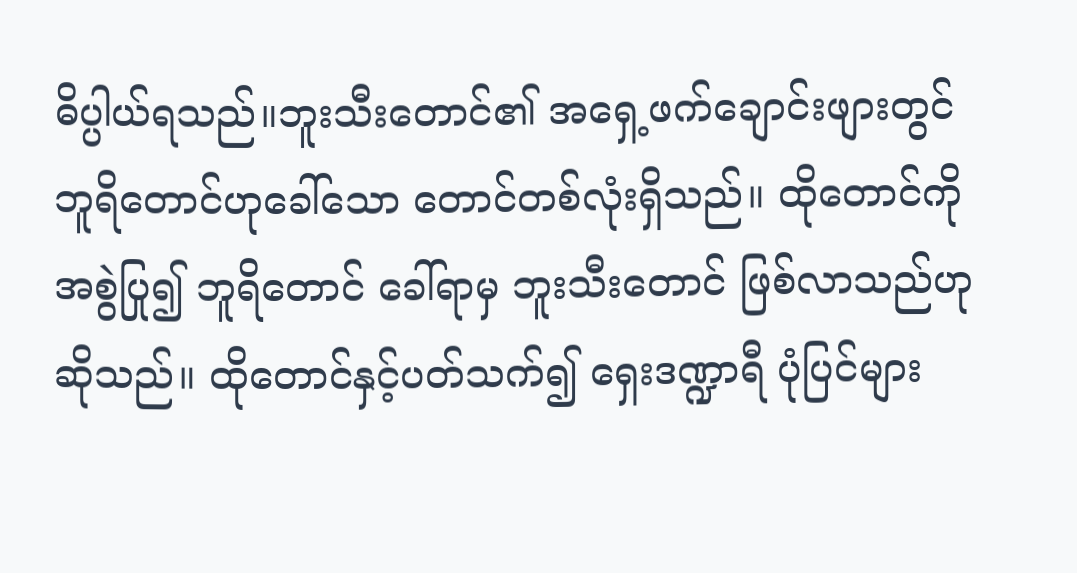ဓိပ္ပါယ်ရသည်။ဘူးသီးတောင်၏ အရှေ့ဖက်ချောင်းဖျားတွင် ဘူရိတောင်ဟုခေါ်သော တောင်တစ်လုံးရှိသည်။ ထိုတောင်ကို အစွဲပြု၍ ဘူရိတောင် ခေါ်ရာမှ ဘူးသီးတောင် ဖြစ်လာသည်ဟု ဆိုသည်။ ထိုတောင်နှင့်ပတ်သက်၍ ရှေးဒဏ္ဍာရီ ပုံပြင်များ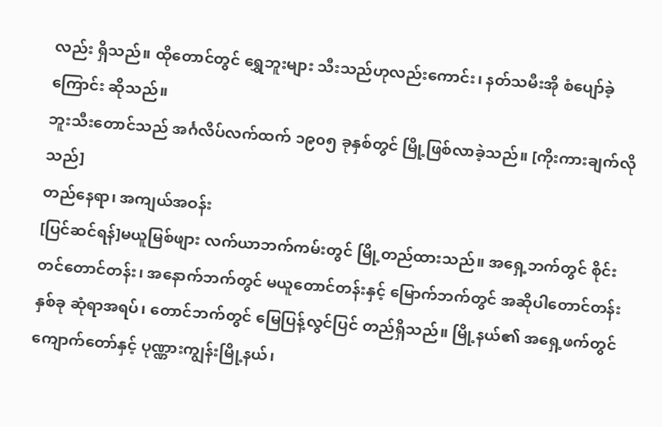လည်း ရှိသည်။ ထိုတောင်တွင် ရွှေဘူးများ သီးသည်ဟုလည်းကောင်း၊ နတ်သမီးအို စံပျော်ခဲ့ကြောင်း ဆိုသည်။
ဘူးသီးတောင်သည် အင်္ဂလိပ်လက်ထက် ၁၉၀၅ ခုနှစ်တွင် မြို့ဖြစ်လာခဲ့သည်။ [ကိုးကားချက်လိုသည်]
တည်နေရာ၊ အကျယ်အဝန်း
[ပြင်ဆင်ရန်]မယူမြစ်ဖျား လက်ယာဘက်ကမ်းတွင် မြို့တည်ထားသည်။ အရှေ့ဘက်တွင် စိုင်းတင်တောင်တန်း၊ အနောက်ဘက်တွင် မယူတောင်တန်းနှင့် မြောက်ဘက်တွင် အဆိုပါတောင်တန်းနှစ်ခု ဆုံရာအရပ်၊ တောင်ဘက်တွင် မြေပြန့်လွင်ပြင် တည်ရှိသည်။ မြို့နယ်၏ အရှေ့ဖက်တွင် ကျောက်တော်နှင့် ပုဏ္ဏားကျွန်းမြို့နယ်၊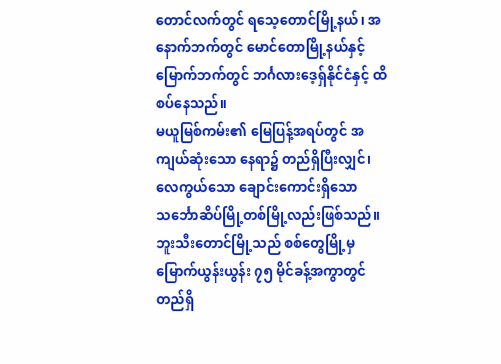တောင်လက်တွင် ရသေ့တောင်မြို့နယ်၊ အနောက်ဘက်တွင် မောင်တောမြို့နယ်နှင့် မြောက်ဘက်တွင် ဘင်္ဂလားဒေ့ရှ်နိုင်ငံနှင့် ထိစပ်နေသည်။
မယူမြစ်ကမ်း၏ မြေပြန့်အရပ်တွင် အကျယ်ဆုံးသော နေရာ၌ တည်ရှိပြီးလျှင်၊ လေကွယ်သော ချောင်းကောင်းရှိသော သင်္ဘောဆိပ်မြို့တစ်မြို့လည်းဖြစ်သည်။ ဘူးသီးတောင်မြို့သည် စစ်တွေမြို့မှ မြောက်ယွန်းယွန်း ၇၅ မိုင်ခန့်အကွာတွင် တည်ရှိ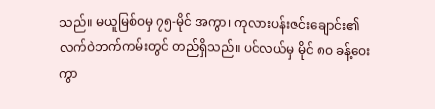သည်။ မယူမြစ်ဝမှ ၇၅-မိုင် အကွာ၊ ကုလားပန်းဇင်းချောင်း၏ လက်ဝဲဘက်ကမ်းတွင် တည်ရှိသည်။ ပင်လယ်မှ မိုင် ၈ဝ ခန့်ဝေးကွာ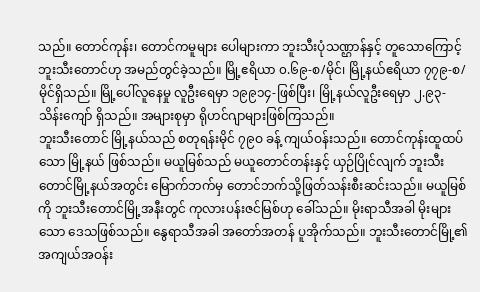သည်။ တောင်ကုန်း၊ တောင်ကမူများ ပေါများကာ ဘူးသီးပုံသဏ္ဌာန်နှင့် တူသောကြောင့် ဘူးသီးတောင်ဟု အမည်တွင်ခဲ့သည်။ မြို့ဧရိယာ ၀.၆၉-စ/မိုင်၊ မြို့နယ်ဧရိယာ ၇၇၉-စ/မိုင်ရှိသည်။ မြို့ပေါ်လူနေမှု လူဦးရေမှာ ၁၉၉၁၄-ဖြစ်ပြီး၊ မြို့နယ်လူဦးရေမှာ ၂.၉၃-သိန်းကျော် ရှိသည်။ အများစုမှာ ရိုဟင်ဂျာများဖြစ်ကြသည်။
ဘူးသီးတောင် မြို့နယ်သည် စတုရန်းမိုင် ၇၉ဝ ခန့် ကျယ်ဝန်းသည်။ တောင်ကုန်းထူထပ်သော မြို့နယ် ဖြစ်သည်။ မယူမြစ်သည် မယူတောင်တန်းနှင့် ယှဉ်ပြိုင်လျက် ဘူးသီးတောင်မြို့နယ်အတွင်း မြောက်ဘက်မှ တောင်ဘက်သို့ဖြတ်သန်းစီးဆင်းသည်။ မယူမြစ်ကို ဘူးသီးတောင်မြို့အနီးတွင် ကုလားပန်းဇင်မြစ်ဟု ခေါ်သည်။ မိုးရာသီအခါ မိုးများသော ဒေသဖြစ်သည်။ နွေရာသီအခါ အတော်အတန် ပူအိုက်သည်။ ဘူးသီးတောင်မြို့၏ အကျယ်အဝန်း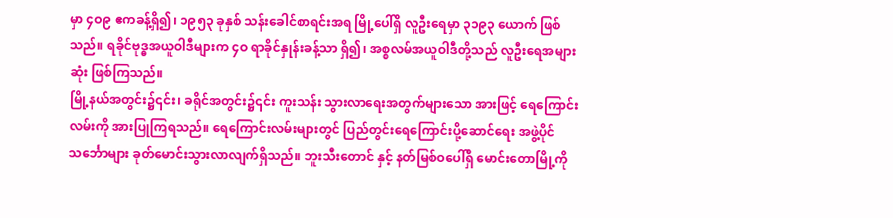မှာ ၄ဝ၉ ဧကခန့်ရှိ၍၊ ၁၉၅၃ ခုနှစ် သန်းခေါင်စာရင်းအရ မြို့ပေါ်ရှိ လူဦးရေမှာ ၃၁၉၃ ယောက် ဖြစ်သည်။ ရခိုင်ဗုဒ္ဓအယူဝါဒီများက ၄ဝ ရာခိုင်နှုန်းခန့်သာ ရှိ၍၊ အစ္စလမ်အယူဝါဒီတို့သည် လူဦးရေအများဆုံး ဖြစ်ကြသည်။
မြို့နယ်အတွင်း၌၎င်း၊ ခရိုင်အတွင်း၌၎င်း ကူးသန်း သွားလာရေးအတွက်များသော အားဖြင့် ရေကြောင်းလမ်းကို အားပြုကြရသည်။ ရေကြောင်းလမ်းများတွင် ပြည်တွင်းရေကြောင်းပို့ဆောင်ရေး အဖွဲ့ပိုင်သင်္ဘောများ ခုတ်မောင်းသွားလာလျက်ရှိသည်။ ဘူးသီးတောင် နှင့် နတ်မြစ်ဝပေါ်ရှိ မောင်းတောမြို့ကို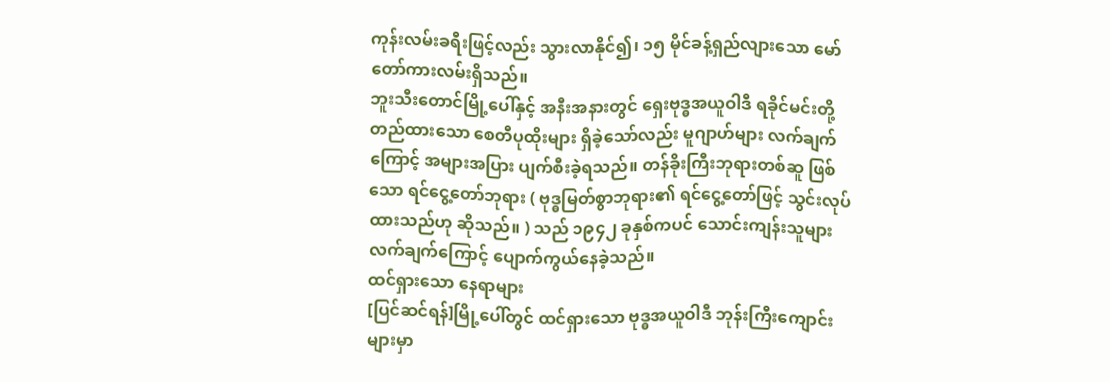ကုန်းလမ်းခရီးဖြင့်လည်း သွားလာနိုင်၍၊ ၁၅ မိုင်ခန့်ရှည်လျားသော မော်တော်ကားလမ်းရှိသည်။
ဘူးသီးတောင်မြို့ပေါ်နှင့် အနီးအနားတွင် ရှေးဗုဒ္ဓအယူဝါဒီ ရခိုင်မင်းတို့တည်ထားသော စေတီပုထိုးများ ရှိခဲ့သော်လည်း မူဂျာဟ်များ လက်ချက်ကြောင့် အများအပြား ပျက်စီးခဲ့ရသည်။ တန်ခိုးကြီးဘုရားတစ်ဆူ ဖြစ်သော ရင်ငွေ့တော်ဘုရား ( ဗုဒ္ဓမြတ်စွာဘုရား၏ ရင်ငွေ့တော်ဖြင့် သွင်းလုပ်ထားသည်ဟု ဆိုသည်။ ) သည် ၁၉၄၂ ခုနှစ်ကပင် သောင်းကျန်းသူများ လက်ချက်ကြောင့် ပျောက်ကွယ်နေခဲ့သည်။
ထင်ရှားသော နေရာများ
[ပြင်ဆင်ရန်]မြို့ပေါ်တွင် ထင်ရှားသော ဗုဒ္ဓအယူဝါဒီ ဘုန်းကြီးကျောင်းများမှာ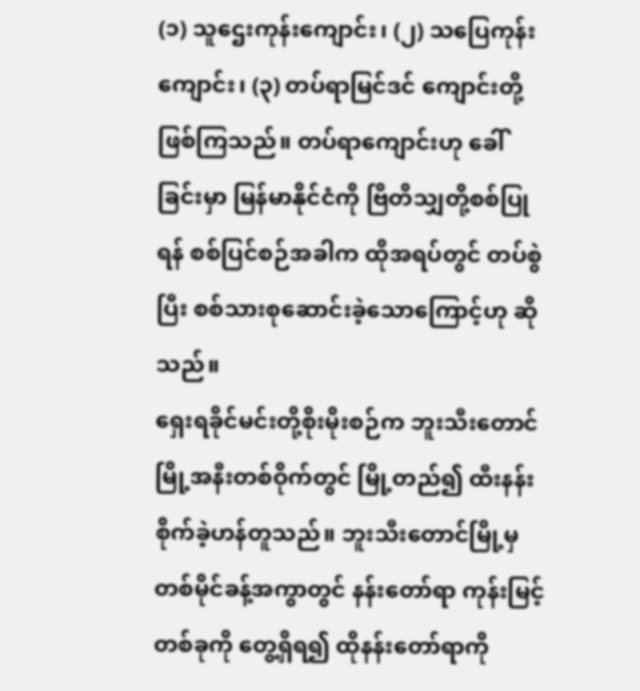(၁) သူဌေးကုန်းကျောင်း၊ (၂) သပြေကုန်းကျောင်း၊ (၃) တပ်ရာမြင်ဒင် ကျောင်းတို့ဖြစ်ကြသည်။ တပ်ရာကျောင်းဟု ခေါ်ခြင်းမှာ မြန်မာနိုင်ငံကို ဗြိတိသျှတို့စစ်ပြုရန် စစ်ပြင်စဉ်အခါက ထိုအရပ်တွင် တပ်စွဲပြီး စစ်သားစုဆောင်းခဲ့သောကြောင့်ဟု ဆိုသည်။
ရှေးရခိုင်မင်းတို့စိုးမိုးစဉ်က ဘူးသီးတောင်မြို့အနီးတစ်ဝိုက်တွင် မြို့တည်၍ ထီးနန်းစိုက်ခဲ့ဟန်တူသည်။ ဘူးသီးတောင်မြို့မှ တစ်မိုင်ခန့်အကွာတွင် နန်းတော်ရာ ကုန်းမြင့်တစ်ခုကို တွေ့ရှိရ၍ ထိုနန်းတော်ရာကို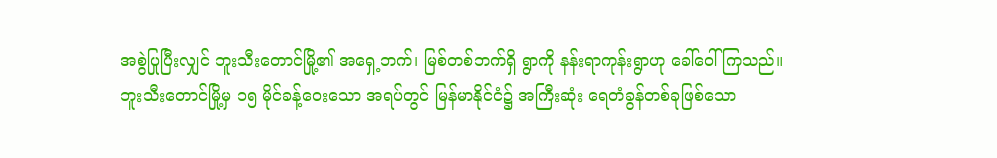အစွဲပြုပြီးလျှင် ဘူးသီးတောင်မြို့၏ အရှေ့ဘက်၊ မြစ်တစ်ဘက်ရှိ ရွာကို နန်းရာကုန်းရွာဟု ခေါ်ဝေါ်ကြသည်။
ဘူးသီးတောင်မြို့မှ ၁၅ မိုင်ခန့်ဝေးသော အရပ်တွင် မြန်မာနိုင်ငံ၌ အကြီးဆုံး ရေတံခွန်တစ်ခုဖြစ်သော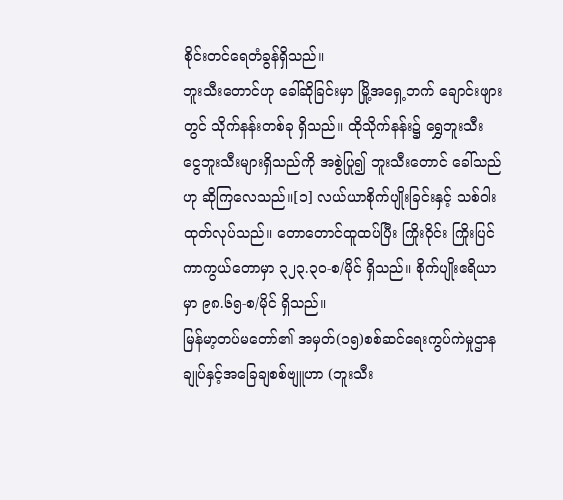စိုင်းတင်ရေတံခွန်ရှိသည်။
ဘူးသီးတောင်ဟု ခေါ်ဆိုခြင်းမှာ မြို့အရှေ့ဘက် ချောင်းဖျားတွင် သိုက်နန်းတစ်ခု ရှိသည်။ ထိုသိုက်နန်း၌ ရွှေဘူးသီး ငွေဘူးသီးများရှိသည်ကို အစွဲပြု၍ ဘူးသီးတောင် ခေါ်သည်ဟု ဆိုကြလေသည်။[၁] လယ်ယာစိုက်ပျိုးခြင်းနှင့် သစ်ဝါးထုတ်လုပ်သည်။ တောတောင်ထူထပ်ပြီး ကြိုးဝိုင်း ကြိုးပြင် ကာကွယ်တောမှာ ၃၂၃.၃၀-စ/မိုင် ရှိသည်။ စိုက်ပျိုးဧရိယာမှာ ၉၈.၆၅-စ/မိုင် ရှိသည်။
မြန်မာ့တပ်မတော်၏ အမှတ်(၁၅)စစ်ဆင်ရေးကွပ်ကဲမှုဌာနချုပ်နှင့်အခြေချစစ်ဗျူဟာ (ဘူးသီး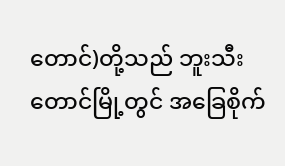တောင်)တို့သည် ဘူးသီးတောင်မြို့တွင် အခြေစိုက်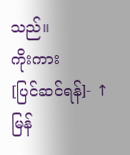သည်။
ကိုးကား
[ပြင်ဆင်ရန်]- ↑ မြန်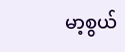မာ့စွယ်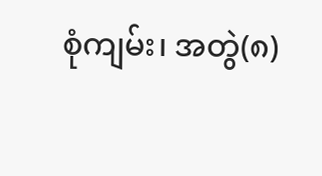စုံကျမ်း၊ အတွဲ(၈)